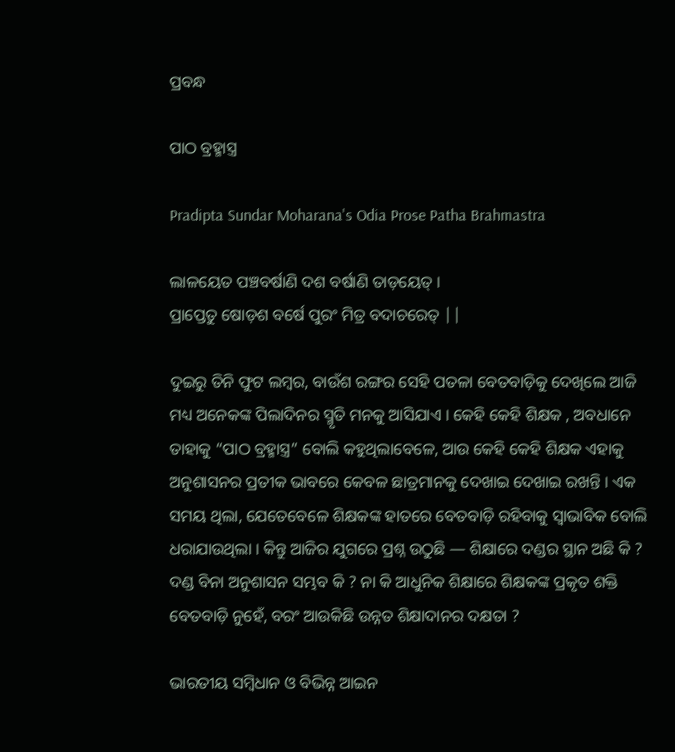ପ୍ରବନ୍ଧ

ପାଠ ବ୍ରହ୍ମାସ୍ତ୍ର

Pradipta Sundar Moharana's Odia Prose Patha Brahmastra

ଲାଳୟେତ ପଞ୍ଚବର୍ଷାଣି ଦଶ ବର୍ଷାଣି ତାଡ଼ୟେତ୍ ।
ପ୍ରାପ୍ତେତୁ ଷୋଡ଼ଶ ବର୍ଷେ ପୁରଂ ମିତ୍ର ବଦାଚରେତ୍ ||

ଦୁଇରୁ ତିନି ଫୁଟ ଲମ୍ବର, ବାଉଁଶ ରଙ୍ଗର ସେହି ପତଳା ବେତବାଡ଼ିକୁ ଦେଖିଲେ ଆଜି ମଧ୍ୟ ଅନେକଙ୍କ ପିଲାଦିନର ସ୍ମୃତି ମନକୁ ଆସିଯାଏ । କେହି କେହି ଶିକ୍ଷକ , ଅବଧାନେ ତାହାକୁ “ପାଠ ବ୍ରହ୍ମାସ୍ତ୍ର” ବୋଲି କହୁଥିଲାବେଳେ, ଆଉ କେହି କେହି ଶିକ୍ଷକ ଏହାକୁ ଅନୁଶାସନର ପ୍ରତୀକ ଭାବରେ କେବଳ ଛାତ୍ରମାନକୁ ଦେଖାଇ ଦେଖାଇ ରଖନ୍ତି । ଏକ ସମୟ ଥିଲା, ଯେତେବେଳେ ଶିକ୍ଷକଙ୍କ ହାତରେ ବେତବାଡ଼ି ରହିବାକୁ ସ୍ୱାଭାବିକ ବୋଲି ଧରାଯାଉଥିଲା । କିନ୍ତୁ ଆଜିର ଯୁଗରେ ପ୍ରଶ୍ନ ଉଠୁଛି — ଶିକ୍ଷାରେ ଦଣ୍ଡର ସ୍ଥାନ ଅଛି କି ? ଦଣ୍ଡ ବିନା ଅନୁଶାସନ ସମ୍ଭବ କି ? ନା କି ଆଧୁନିକ ଶିକ୍ଷାରେ ଶିକ୍ଷକଙ୍କ ପ୍ରକୃତ ଶକ୍ତି ବେତବାଡ଼ି ନୁହେଁ, ବରଂ ଆଉକିଛି ଉନ୍ନତ ଶିକ୍ଷାଦାନର ଦକ୍ଷତା ?

ଭାରତୀୟ ସମ୍ବିଧାନ ଓ ବିଭିନ୍ନ ଆଇନ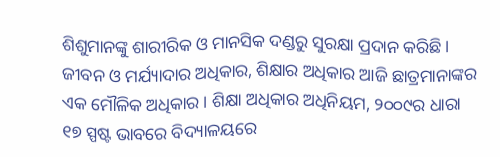ଶିଶୁମାନଙ୍କୁ ଶାରୀରିକ ଓ ମାନସିକ ଦଣ୍ଡରୁ ସୁରକ୍ଷା ପ୍ରଦାନ କରିଛି । ଜୀବନ ଓ ମର୍ଯ୍ୟାଦାର ଅଧିକାର, ଶିକ୍ଷାର ଅଧିକାର ଆଜି ଛାତ୍ରମାନାଙ୍କର ଏକ ମୌଳିକ ଅଧିକାର । ଶିକ୍ଷା ଅଧିକାର ଅଧିନିୟମ, ୨୦୦୯ର ଧାରା ୧୭ ସ୍ପଷ୍ଟ ଭାବରେ ବିଦ୍ୟାଳୟରେ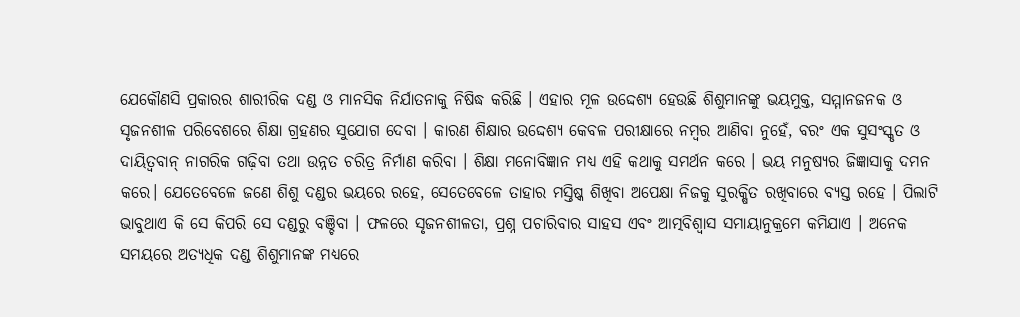ଯେକୌଣସି ପ୍ରକାରର ଶାରୀରିକ ଦଣ୍ଡ ଓ ମାନସିକ ନିର୍ଯାତନାକୁ ନିଷିଦ୍ଧ କରିଛି । ଏହାର ମୂଳ ଉଦ୍ଦେଶ୍ୟ ହେଉଛି ଶିଶୁମାନଙ୍କୁ ଭୟମୁକ୍ତ, ସମ୍ମାନଜନକ ଓ ସୃଜନଶୀଳ ପରିବେଶରେ ଶିକ୍ଷା ଗ୍ରହଣର ସୁଯୋଗ ଦେବା । କାରଣ ଶିକ୍ଷାର ଉଦ୍ଦେଶ୍ୟ କେବଳ ପରୀକ୍ଷାରେ ନମ୍ବର ଆଣିବା ନୁହେଁ, ବରଂ ଏକ ସୁସଂସ୍କୃତ ଓ ଦାୟିତ୍ୱବାନ୍ ନାଗରିକ ଗଢ଼ିବା ତଥା ଉନ୍ନତ ଚରିତ୍ର ନିର୍ମାଣ କରିବା । ଶିକ୍ଷା ମନୋବିଜ୍ଞାନ ମଧ୍ୟ ଏହି କଥାକୁ ସମର୍ଥନ କରେ । ଭୟ ମନୁଷ୍ୟର ଜିଜ୍ଞାସାକୁ ଦମନ କରେ। ଯେତେବେଳେ ଜଣେ ଶିଶୁ ଦଣ୍ଡର ଭୟରେ ରହେ, ସେତେବେଳେ ତାହାର ମସ୍ତିଷ୍କ ଶିଖିବା ଅପେକ୍ଷା ନିଜକୁ ସୁରକ୍ଷିତ ରଖିବାରେ ବ୍ୟସ୍ତ ରହେ । ପିଲାଟି ଭାବୁଥାଏ କି ସେ କିପରି ସେ ଦଣ୍ଡରୁ ବଞ୍ଚିବା । ଫଳରେ ସୃଜନଶୀଳତା, ପ୍ରଶ୍ନ ପଚାରିବାର ସାହସ ଏବଂ ଆତ୍ମବିଶ୍ୱାସ ସମାୟାନୁକ୍ରମେ କମିଯାଏ । ଅନେକ ସମୟରେ ଅତ୍ୟଧିକ ଦଣ୍ଡ ଶିଶୁମାନଙ୍କ ମଧ୍ୟରେ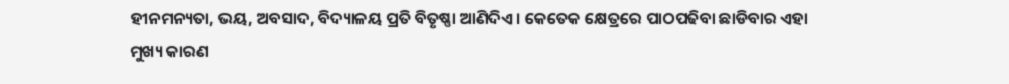ହୀନମନ୍ୟତା, ଭୟ, ଅବସାଦ, ବିଦ୍ୟାଳୟ ପ୍ରତି ବିତୃଷ୍ଣା ଆଣିଦିଏ । କେତେକ କ୍ଷେତ୍ରରେ ପାଠପଢିବା ଛାଡିବାର ଏହା ମୁଖ୍ୟ କାରଣ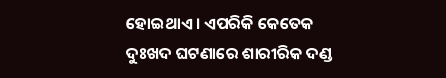ହୋଇଥାଏ । ଏପରିକି କେତେକ ଦୁଃଖଦ ଘଟଣାରେ ଶାରୀରିକ ଦଣ୍ଡ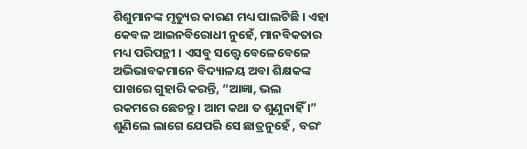ଶିଶୁମାନଙ୍କ ମୃତ୍ୟୁର କାରଣ ମଧ୍ୟ ପାଲଟିଛି । ଏହା କେବଳ ଆଇନବିରୋଧୀ ନୁହେଁ, ମାନବିକତାର ମଧ୍ୟ ପରିପନ୍ଥୀ । ଏସବୁ ସତ୍ତ୍ଵେ ବେଳେବେଳେ ଅଭିଭାବକମାନେ ବିଦ୍ୟାଳୟ ଅବା ଶିକ୍ଷକଙ୍କ ପାଖରେ ଗୁହାରି କରନ୍ତି, “ଆଜ୍ଞା, ଭଲ ରକମରେ ଛେଚନ୍ତୁ । ଆମ କଥା ତ ଶୁଣୁନାହିଁ ।” ଶୁଣିଲେ ଲାଗେ ଯେପରି ସେ ଛାତ୍ରନୁହେଁ , ବରଂ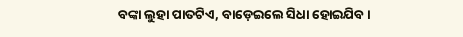ବଙ୍କା ଲୁହା ପାତଟିଏ, ବାଡ଼େଇଲେ ସିଧା ହୋଇଯିବ ।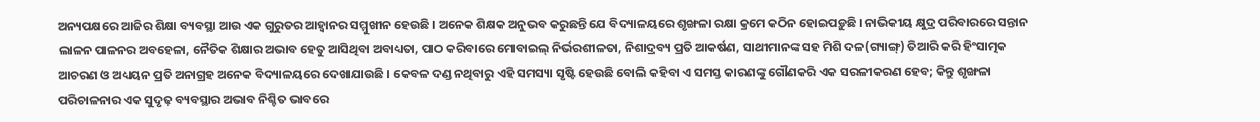ଅନ୍ୟପକ୍ଷରେ ଆଜିର ଶିକ୍ଷା ବ୍ୟବସ୍ଥା ଆଉ ଏକ ଗୁରୁତର ଆହ୍ୱାନର ସମ୍ମୁଖୀନ ହେଉଛି । ଅନେକ ଶିକ୍ଷକ ଅନୁଭବ କରୁଛନ୍ତି ଯେ ବିଦ୍ୟାଳୟରେ ଶୃଙ୍ଖଳା ରକ୍ଷା କ୍ରମେ କଠିନ ହୋଇପଡ଼ୁଛି । ନାଭିକୀୟ କ୍ଷୁଦ୍ର ପରିବାରରେ ସନ୍ତାନ ଲାଳନ ପାଳନର ଅବହେଳା, ନୈତିକ ଶିକ୍ଷାର ଅଭାବ ହେତୁ ଆସିଥିବା ଅବାଧ୍ୟତା, ପାଠ କରିବାରେ ମୋବାଇଲ୍ ନିର୍ଭରଶୀଳତା, ନିଶାଦ୍ରବ୍ୟ ପ୍ରତି ଆକର୍ଷଣ, ସାଥୀମାନଙ୍କ ସହ ମିଶି ଦଳ(ଗ୍ୟାଙ୍ଗ୍) ତିଆରି କରି ହିଂସାତ୍ମକ ଆଚରଣ ଓ ଅଧ୍ୟୟନ ପ୍ରତି ଅନାଗ୍ରହ ଅନେକ ବିଦ୍ୟାଳୟରେ ଦେଖାଯାଉଛି । କେବଳ ଦଣ୍ଡ ନଥିବାରୁ ଏହି ସମସ୍ୟା ସୃଷ୍ଟି ହେଉଛି ବୋଲି କହିବା ଏ ସମସ୍ତ କାରଣଙ୍କୁ ଗୌଣକରି ଏକ ସରଳୀକରଣ ହେବ; କିନ୍ତୁ ଶୃଙ୍ଖଳା ପରିଚାଳନାର ଏକ ସୁଦୃଢ଼ ବ୍ୟବସ୍ଥାର ଅଭାବ ନିଶ୍ଚିତ ଭାବରେ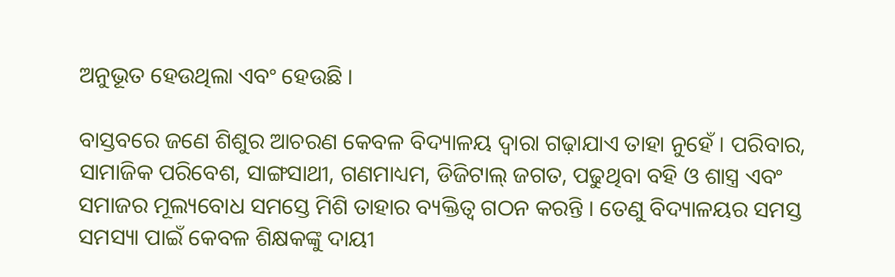ଅନୁଭୂତ ହେଉଥିଲା ଏବଂ ହେଉଛି ।

ବାସ୍ତବରେ ଜଣେ ଶିଶୁର ଆଚରଣ କେବଳ ବିଦ୍ୟାଳୟ ଦ୍ୱାରା ଗଢ଼ାଯାଏ ତାହା ନୁହେଁ । ପରିବାର, ସାମାଜିକ ପରିବେଶ, ସାଙ୍ଗସାଥୀ, ଗଣମାଧ୍ୟମ, ଡିଜିଟାଲ୍ ଜଗତ, ପଢୁଥିବା ବହି ଓ ଶାସ୍ତ୍ର ଏବଂ ସମାଜର ମୂଲ୍ୟବୋଧ ସମସ୍ତେ ମିଶି ତାହାର ବ୍ୟକ୍ତିତ୍ୱ ଗଠନ କରନ୍ତି । ତେଣୁ ବିଦ୍ୟାଳୟର ସମସ୍ତ ସମସ୍ୟା ପାଇଁ କେବଳ ଶିକ୍ଷକଙ୍କୁ ଦାୟୀ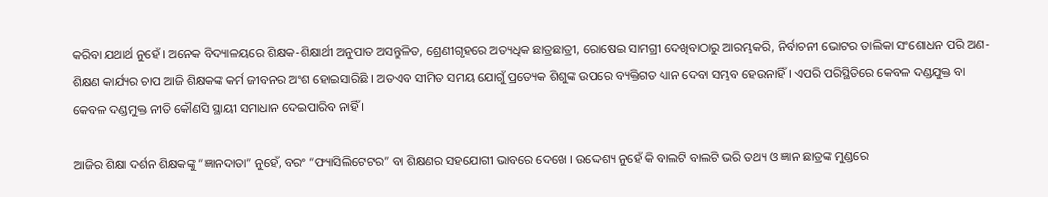କରିବା ଯଥାର୍ଥ ନୁହେଁ । ଅନେକ ବିଦ୍ୟାଳୟରେ ଶିକ୍ଷକ-ଶିକ୍ଷାର୍ଥୀ ଅନୁପାତ ଅସନ୍ତୁଳିତ, ଶ୍ରେଣୀଗୃହରେ ଅତ୍ୟଧିକ ଛାତ୍ରଛାତ୍ରୀ, ରୋଷେଇ ସାମଗ୍ରୀ ଦେଖିବାଠାରୁ ଆରମ୍ଭକରି, ନିର୍ବାଚନୀ ଭୋଟର ତାଲିକା ସଂଶୋଧନ ପରି ଅଣ-ଶିକ୍ଷଣ କାର୍ଯ୍ୟର ଚାପ ଆଜି ଶିକ୍ଷକଙ୍କ କର୍ମ ଜୀବନର ଅଂଶ ହୋଇସାରିଛି । ଅତଏବ ସୀମିତ ସମୟ ଯୋଗୁଁ ପ୍ରତ୍ୟେକ ଶିଶୁଙ୍କ ଉପରେ ବ୍ୟକ୍ତିଗତ ଧ୍ୟାନ ଦେବା ସମ୍ଭବ ହେଉନାହିଁ । ଏପରି ପରିସ୍ଥିତିରେ କେବଳ ଦଣ୍ଡଯୁକ୍ତ ବା କେବଳ ଦଣ୍ଡମୁକ୍ତ ନୀତି କୌଣସି ସ୍ଥାୟୀ ସମାଧାନ ଦେଇପାରିବ ନାହିଁ ।

ଆଜିର ଶିକ୍ଷା ଦର୍ଶନ ଶିକ୍ଷକଙ୍କୁ “ଜ୍ଞାନଦାତା” ନୁହେଁ, ବରଂ “ଫ୍ୟାସିଲିଟେଟର” ବା ଶିକ୍ଷଣର ସହଯୋଗୀ ଭାବରେ ଦେଖେ । ଉଦ୍ଦେଶ୍ୟ ନୁହେଁ କି ବାଲଟି ବାଲଟି ଭରି ତଥ୍ୟ ଓ ଜ୍ଞାନ ଛାତ୍ରଙ୍କ ମୁଣ୍ଡରେ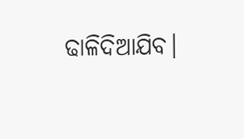ଢାଳିଦିଆଯିବ।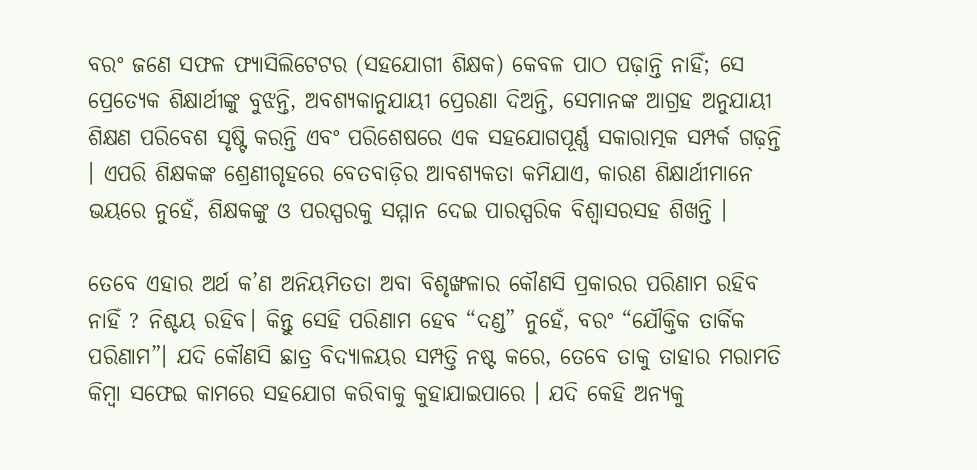ବରଂ ଜଣେ ସଫଳ ଫ୍ୟାସିଲିଟେଟର (ସହଯୋଗୀ ଶିକ୍ଷକ) କେବଳ ପାଠ ପଢ଼ାନ୍ତି ନାହିଁ; ସେ ପ୍ରେତ୍ୟେକ ଶିକ୍ଷାର୍ଥୀଙ୍କୁ ବୁଝନ୍ତି, ଅବଶ୍ୟକାନୁଯାୟୀ ପ୍ରେରଣା ଦିଅନ୍ତି, ସେମାନଙ୍କ ଆଗ୍ରହ ଅନୁଯାୟୀ ଶିକ୍ଷଣ ପରିବେଶ ସୃଷ୍ଟି କରନ୍ତି ଏବଂ ପରିଶେଷରେ ଏକ ସହଯୋଗପୂର୍ଣ୍ଣ ସକାରାତ୍ମକ ସମ୍ପର୍କ ଗଢ଼ନ୍ତି । ଏପରି ଶିକ୍ଷକଙ୍କ ଶ୍ରେଣୀଗୃହରେ ବେତବାଡ଼ିର ଆବଶ୍ୟକତା କମିଯାଏ, କାରଣ ଶିକ୍ଷାର୍ଥୀମାନେ ଭୟରେ ନୁହେଁ, ଶିକ୍ଷକଙ୍କୁ ଓ ପରସ୍ପରକୁ ସମ୍ମାନ ଦେଇ ପାରସ୍ପରିକ ବିଶ୍ୱାସରସହ ଶିଖନ୍ତି ।

ତେବେ ଏହାର ଅର୍ଥ କ’ଣ ଅନିୟମିତତା ଅବା ବିଶୃଙ୍ଖଳାର କୌଣସି ପ୍ରକାରର ପରିଣାମ ରହିବ ନାହିଁ ? ନିଶ୍ଚୟ ରହିବ। କିନ୍ତୁ ସେହି ପରିଣାମ ହେବ “ଦଣ୍ଡ” ନୁହେଁ, ବରଂ “ଯୌକ୍ତିକ ତାର୍କିକ ପରିଣାମ”। ଯଦି କୌଣସି ଛାତ୍ର ବିଦ୍ୟାଳୟର ସମ୍ପତ୍ତି ନଷ୍ଟ କରେ, ତେବେ ତାକୁ ତାହାର ମରାମତି କିମ୍ବା ସଫେଇ କାମରେ ସହଯୋଗ କରିବାକୁ କୁହାଯାଇପାରେ । ଯଦି କେହି ଅନ୍ୟକୁ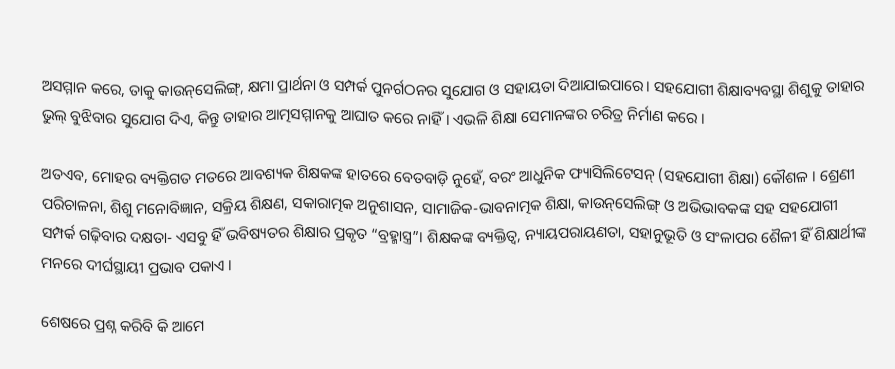ଅସମ୍ମାନ କରେ, ତାକୁ କାଉନ୍‌ସେଲିଙ୍ଗ୍‌, କ୍ଷମା ପ୍ରାର୍ଥନା ଓ ସମ୍ପର୍କ ପୁନର୍ଗଠନର ସୁଯୋଗ ଓ ସହାୟତା ଦିଆଯାଇପାରେ। ସହଯୋଗୀ ଶିକ୍ଷାବ୍ୟବସ୍ଥା ଶିଶୁକୁ ତାହାର ଭୁଲ୍ ବୁଝିବାର ସୁଯୋଗ ଦିଏ, କିନ୍ତୁ ତାହାର ଆତ୍ମସମ୍ମାନକୁ ଆଘାତ କରେ ନାହିଁ। ଏଭଳି ଶିକ୍ଷା ସେମାନଙ୍କର ଚରିତ୍ର ନିର୍ମାଣ କରେ ।

ଅତଏବ, ମୋହର ବ୍ୟକ୍ତିଗତ ମତରେ ଆବଶ୍ୟକ ଶିକ୍ଷକଙ୍କ ହାତରେ ବେତବାଡ଼ି ନୁହେଁ, ବରଂ ଆଧୁନିକ ଫ୍ୟାସିଲିଟେସନ୍ (ସହଯୋଗୀ ଶିକ୍ଷା) କୌଶଳ । ଶ୍ରେଣୀ ପରିଚାଳନା, ଶିଶୁ ମନୋବିଜ୍ଞାନ, ସକ୍ରିୟ ଶିକ୍ଷଣ, ସକାରାତ୍ମକ ଅନୁଶାସନ, ସାମାଜିକ-ଭାବନାତ୍ମକ ଶିକ୍ଷା, କାଉନ୍‌ସେଲିଙ୍ଗ୍‌ ଓ ଅଭିଭାବକଙ୍କ ସହ ସହଯୋଗୀ ସମ୍ପର୍କ ଗଢ଼ିବାର ଦକ୍ଷତା- ଏସବୁ ହିଁ ଭବିଷ୍ୟତର ଶିକ୍ଷାର ପ୍ରକୃତ “ବ୍ରହ୍ମାସ୍ତ୍ର”। ଶିକ୍ଷକଙ୍କ ବ୍ୟକ୍ତିତ୍ୱ, ନ୍ୟାୟପରାୟଣତା, ସହାନୁଭୂତି ଓ ସଂଳାପର ଶୈଳୀ ହିଁ ଶିକ୍ଷାର୍ଥୀଙ୍କ ମନରେ ଦୀର୍ଘସ୍ଥାୟୀ ପ୍ରଭାବ ପକାଏ ।

ଶେଷରେ ପ୍ରଶ୍ନ କରିବି କି ଆମେ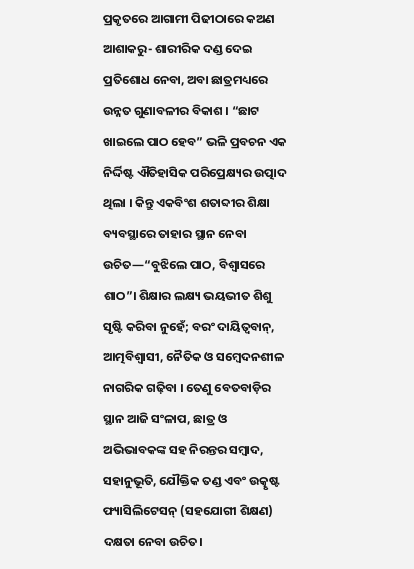ପ୍ରକୃତରେ ଆଗାମୀ ପିଢୀଠାରେ କଅଣ ଆଶାକରୁ- ଶାରୀରିକ ଦଣ୍ଡ ଦେଇ ପ୍ରତିଶୋଧ ନେବା, ଅବା ଛାତ୍ରମଧ୍ୟରେ ଉନ୍ନତ ଗୁଣାବଳୀର ବିକାଶ । “ଛାଟ ଖାଇଲେ ପାଠ ହେବ” ଭଳି ପ୍ରବଚନ ଏକ ନିର୍ଦ୍ଦିଷ୍ଟ ଐତିହାସିକ ପରିପ୍ରେକ୍ଷ୍ୟର ଉତ୍ପାଦ ଥିଲା । କିନ୍ତୁ ଏକବିଂଶ ଶତାବ୍ଦୀର ଶିକ୍ଷା ବ୍ୟବସ୍ଥାରେ ତାହାର ସ୍ଥାନ ନେବା ଉଚିତ—“ବୁଝିଲେ ପାଠ, ବିଶ୍ୱାସରେ ଶାଠ”। ଶିକ୍ଷାର ଲକ୍ଷ୍ୟ ଭୟଭୀତ ଶିଶୁ ସୃଷ୍ଟି କରିବା ନୁହେଁ; ବରଂ ଦାୟିତ୍ୱବାନ୍, ଆତ୍ମବିଶ୍ୱାସୀ, ନୈତିକ ଓ ସମ୍ବେଦନଶୀଳ ନାଗରିକ ଗଢ଼ିବା । ତେଣୁ ବେତବାଡ଼ିର ସ୍ଥାନ ଆଜି ସଂଳାପ, ଛାତ୍ର ଓ ଅଭିଭାବକଙ୍କ ସହ ନିରନ୍ତର ସମ୍ବାଦ, ସହାନୁଭୂତି, ଯୌକ୍ତିକ ତଣ୍ଡ ଏବଂ ଉତ୍କୃଷ୍ଟ ଫ୍ୟାସିଲିଟେସନ୍ (ସହଯୋଗୀ ଶିକ୍ଷଣ) ଦକ୍ଷତା ନେବା ଉଚିତ।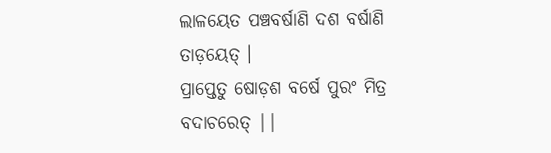ଲାଳୟେତ ପଞ୍ଚବର୍ଷାଣି ଦଶ ବର୍ଷାଣି ତାଡ଼ୟେତ୍ ।
ପ୍ରାପ୍ତେତୁ ଷୋଡ଼ଶ ବର୍ଷେ ପୁରଂ ମିତ୍ର ବଦାଚରେତ୍ ||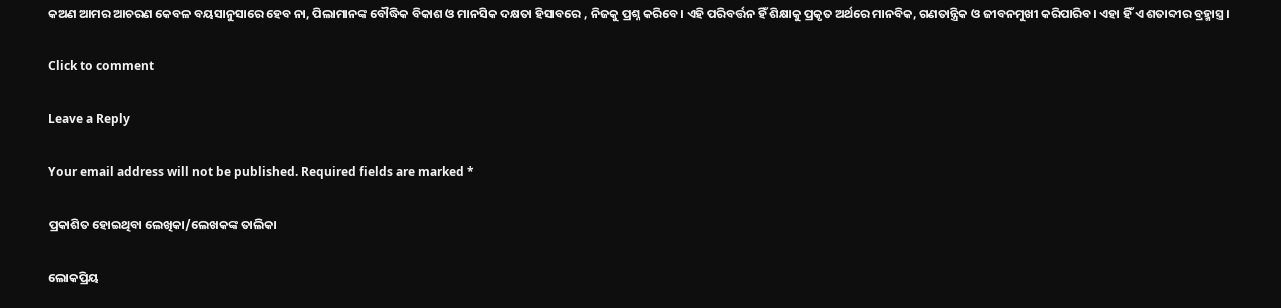କଅଣ ଆମର ଆଚରଣ କେବଳ ବୟସାନୁସାରେ ହେବ ନା, ପିଲାମାନଙ୍କ ବୌଦ୍ଧିକ ବିକାଶ ଓ ମାନସିକ ଦକ୍ଷତା ହିସାବରେ , ନିଜକୁ ପ୍ରଶ୍ନ କରିବେ। ଏହି ପରିବର୍ତ୍ତନ ହିଁ ଶିକ୍ଷାକୁ ପ୍ରକୃତ ଅର୍ଥରେ ମାନବିକ, ଗଣତାନ୍ତ୍ରିକ ଓ ଜୀବନମୁଖୀ କରିପାରିବ। ଏହା ହିଁ ଏ ଶତାବ୍ଦୀର ବ୍ରହ୍ମାସ୍ତ୍ର ।

Click to comment

Leave a Reply

Your email address will not be published. Required fields are marked *

ପ୍ରକାଶିତ ହୋଇଥିବା ଲେଖିକା/ଲେଖକଙ୍କ ତାଲିକା

ଲୋକପ୍ରିୟ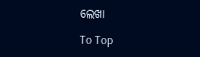ଲେଖା

To Top